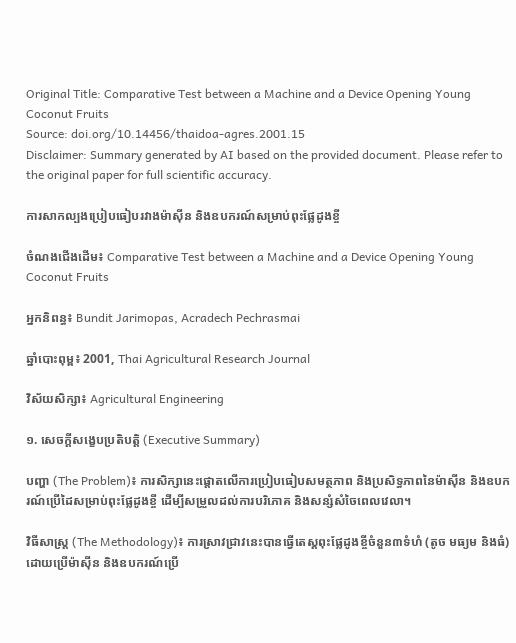Original Title: Comparative Test between a Machine and a Device Opening Young Coconut Fruits
Source: doi.org/10.14456/thaidoa-agres.2001.15
Disclaimer: Summary generated by AI based on the provided document. Please refer to the original paper for full scientific accuracy.

ការសាកល្បងប្រៀបធៀបរវាងម៉ាស៊ីន និងឧបករណ៍សម្រាប់ពុះផ្លែដូងខ្ចី

ចំណងជើងដើម៖ Comparative Test between a Machine and a Device Opening Young Coconut Fruits

អ្នកនិពន្ធ៖ Bundit Jarimopas, Acradech Pechrasmai

ឆ្នាំបោះពុម្ព៖ 2001, Thai Agricultural Research Journal

វិស័យសិក្សា៖ Agricultural Engineering

១. សេចក្តីសង្ខេបប្រតិបត្តិ (Executive Summary)

បញ្ហា (The Problem)៖ ការសិក្សានេះផ្តោតលើការប្រៀបធៀបសមត្ថភាព និងប្រសិទ្ធភាពនៃម៉ាស៊ីន និងឧបករណ៍ប្រើដៃសម្រាប់ពុះផ្លែដូងខ្ចី ដើម្បីសម្រួលដល់ការបរិភោគ និងសន្សំសំចៃពេលវេលា។

វិធីសាស្ត្រ (The Methodology)៖ ការស្រាវជ្រាវនេះបានធ្វើតេស្តពុះផ្លែដូងខ្ចីចំនួន៣ទំហំ (តូច មធ្យម និងធំ) ដោយប្រើម៉ាស៊ីន និងឧបករណ៍ប្រើ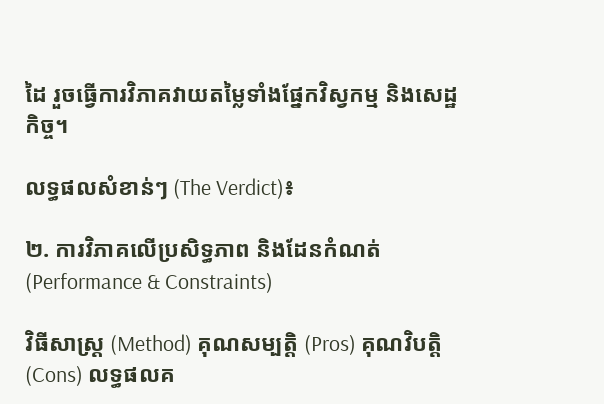ដៃ រួចធ្វើការវិភាគវាយតម្លៃទាំងផ្នែកវិស្វកម្ម និងសេដ្ឋកិច្ច។

លទ្ធផលសំខាន់ៗ (The Verdict)៖

២. ការវិភាគលើប្រសិទ្ធភាព និងដែនកំណត់ (Performance & Constraints)

វិធីសាស្ត្រ (Method) គុណសម្បត្តិ (Pros) គុណវិបត្តិ (Cons) លទ្ធផលគ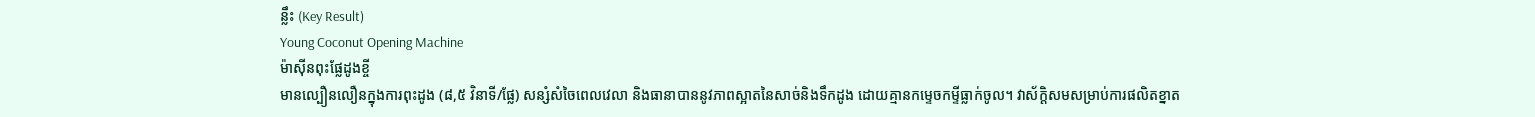ន្លឹះ (Key Result)
Young Coconut Opening Machine
ម៉ាស៊ីនពុះផ្លែដូងខ្ចី
មានល្បឿនលឿនក្នុងការពុះដូង (៨,៥ វិនាទី/ផ្លែ) សន្សំសំចៃពេលវេលា និងធានាបាននូវភាពស្អាតនៃសាច់និងទឹកដូង ដោយគ្មានកម្ទេចកម្ទីធ្លាក់ចូល។ វាស័ក្តិសមសម្រាប់ការផលិតខ្នាត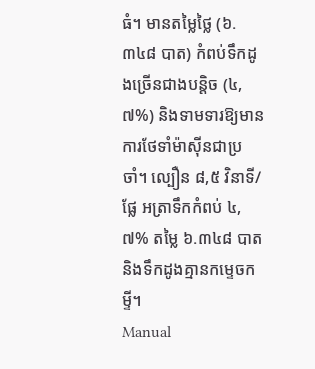ធំ។ មានតម្លៃថ្លៃ (៦.៣៤៨ បាត) កំពប់ទឹកដូងច្រើនជាងបន្តិច (៤,៧%) និងទាមទារឱ្យមានការថែទាំម៉ាស៊ីនជាប្រចាំ។ ល្បឿន ៨,៥ វិនាទី/ផ្លែ អត្រាទឹកកំពប់ ៤,៧% តម្លៃ ៦.៣៤៨ បាត និងទឹកដូងគ្មានកម្ទេចកម្ទី។
Manual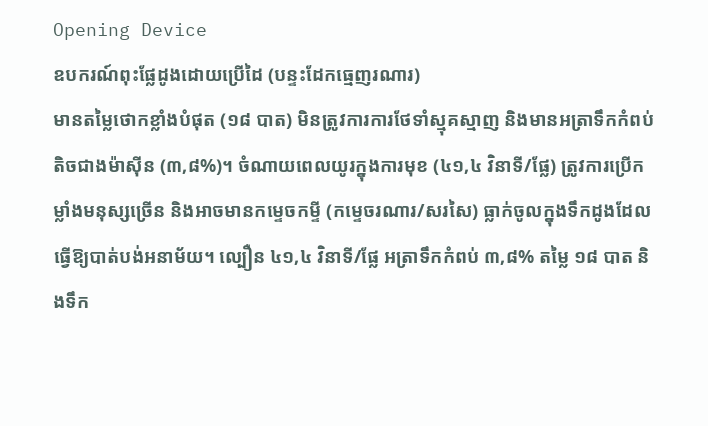Opening Device
ឧបករណ៍ពុះផ្លែដូងដោយប្រើដៃ (បន្ទះដែកធ្មេញរណារ)
មានតម្លៃថោកខ្លាំងបំផុត (១៨ បាត) មិនត្រូវការការថែទាំស្មុគស្មាញ និងមានអត្រាទឹកកំពប់តិចជាងម៉ាស៊ីន (៣,៨%)។ ចំណាយពេលយូរក្នុងការមុខ (៤១,៤ វិនាទី/ផ្លែ) ត្រូវការប្រើកម្លាំងមនុស្សច្រើន និងអាចមានកម្ទេចកម្ទី (កម្ទេចរណារ/សរសៃ) ធ្លាក់ចូលក្នុងទឹកដូងដែលធ្វើឱ្យបាត់បង់អនាម័យ។ ល្បឿន ៤១,៤ វិនាទី/ផ្លែ អត្រាទឹកកំពប់ ៣,៨% តម្លៃ ១៨ បាត និងទឹក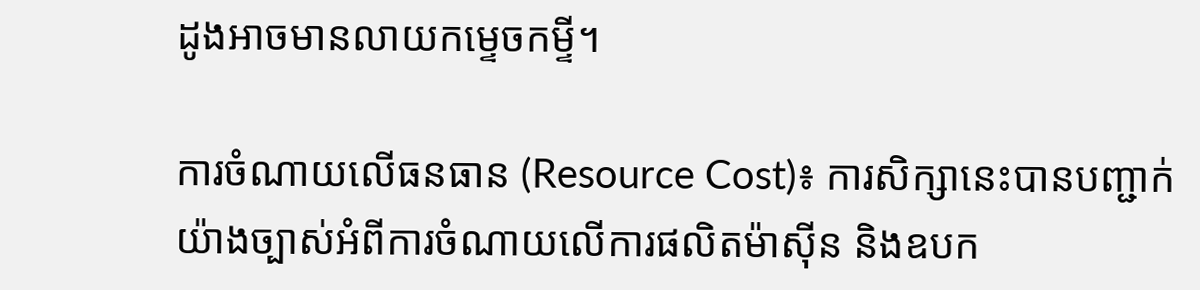ដូងអាចមានលាយកម្ទេចកម្ទី។

ការចំណាយលើធនធាន (Resource Cost)៖ ការសិក្សានេះបានបញ្ជាក់យ៉ាងច្បាស់អំពីការចំណាយលើការផលិតម៉ាស៊ីន និងឧបក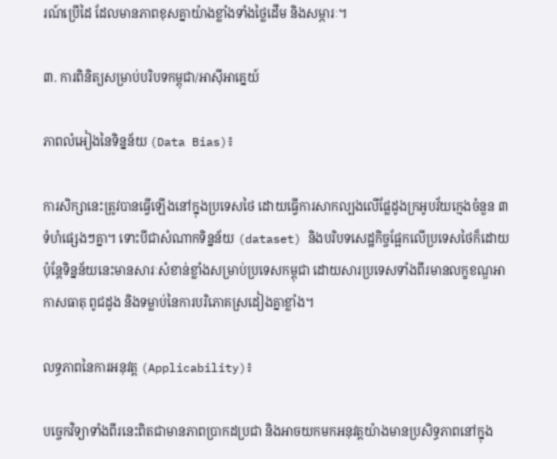រណ៍ប្រើដៃ ដែលមានភាពខុសគ្នាយ៉ាងខ្លាំងទាំងថ្លៃដើម និងសម្ភារៈ។

៣. ការពិនិត្យសម្រាប់បរិបទកម្ពុជា/អាស៊ីអាគ្នេយ៍

ភាពលំអៀងនៃទិន្នន័យ (Data Bias)៖

ការសិក្សានេះត្រូវបានធ្វើឡើងនៅក្នុងប្រទេសថៃ ដោយធ្វើការសាកល្បងលើផ្លែដូងក្រអូបវ័យក្មេងចំនួន ៣ ទំហំផ្សេងៗគ្នា។ ទោះបីជាសំណាកទិន្នន័យ (dataset) និងបរិបទសេដ្ឋកិច្ចផ្អែកលើប្រទេសថៃក៏ដោយ ប៉ុន្តែទិន្នន័យនេះមានសារៈសំខាន់ខ្លាំងសម្រាប់ប្រទេសកម្ពុជា ដោយសារប្រទេសទាំងពីរមានលក្ខខណ្ឌអាកាសធាតុ ពូជដូង និងទម្លាប់នៃការបរិភោគស្រដៀងគ្នាខ្លាំង។

លទ្ធភាពនៃការអនុវត្ត (Applicability)៖

បច្ចេកវិទ្យាទាំងពីរនេះពិតជាមានភាពប្រាកដប្រជា និងអាចយកមកអនុវត្តយ៉ាងមានប្រសិទ្ធភាពនៅក្នុង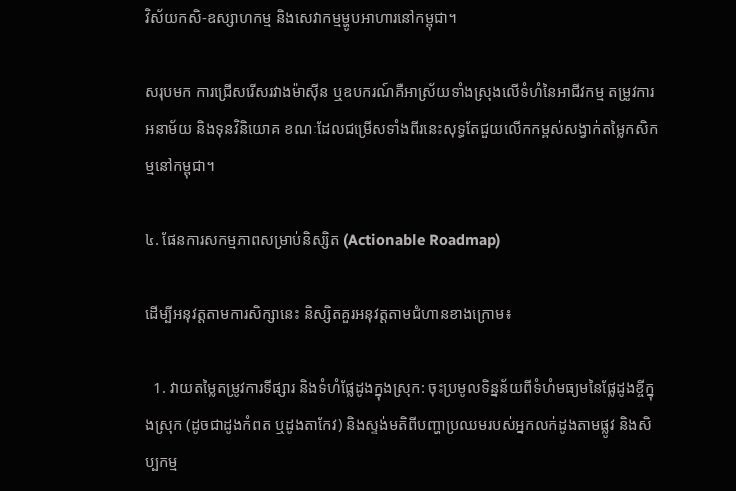វិស័យកសិ-ឧស្សាហកម្ម និងសេវាកម្មម្ហូបអាហារនៅកម្ពុជា។

សរុបមក ការជ្រើសរើសរវាងម៉ាស៊ីន ឬឧបករណ៍គឺអាស្រ័យទាំងស្រុងលើទំហំនៃអាជីវកម្ម តម្រូវការអនាម័យ និងទុនវិនិយោគ ខណៈដែលជម្រើសទាំងពីរនេះសុទ្ធតែជួយលើកកម្ពស់សង្វាក់តម្លៃកសិកម្មនៅកម្ពុជា។

៤. ផែនការសកម្មភាពសម្រាប់និស្សិត (Actionable Roadmap)

ដើម្បីអនុវត្តតាមការសិក្សានេះ និស្សិតគួរអនុវត្តតាមជំហានខាងក្រោម៖

  1. វាយតម្លៃតម្រូវការទីផ្សារ និងទំហំផ្លែដូងក្នុងស្រុក: ចុះប្រមូលទិន្នន័យពីទំហំមធ្យមនៃផ្លែដូងខ្ចីក្នុងស្រុក (ដូចជាដូងកំពត ឬដូងតាកែវ) និងស្ទង់មតិពីបញ្ហាប្រឈមរបស់អ្នកលក់ដូងតាមផ្លូវ និងសិប្បកម្ម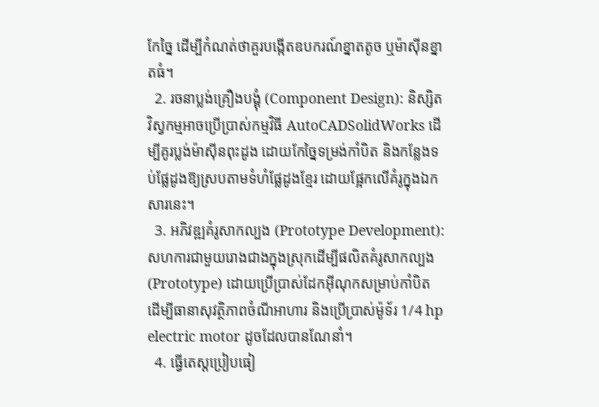កែច្នៃ ដើម្បីកំណត់ថាគួរបង្កើតឧបករណ៍ខ្នាតតូច ឬម៉ាស៊ីនខ្នាតធំ។
  2. រចនាប្លង់គ្រឿងបង្គុំ (Component Design): និស្សិតវិស្វកម្មអាចប្រើប្រាស់កម្មវិធី AutoCADSolidWorks ដើម្បីគូរប្លង់ម៉ាស៊ីនពុះដូង ដោយកែច្នៃទម្រង់កាំបិត និងកន្លែងទប់ផ្លែដូងឱ្យស្របតាមទំហំផ្លែដូងខ្មែរ ដោយផ្អែកលើគំរូក្នុងឯកសារនេះ។
  3. អភិវឌ្ឍគំរូសាកល្បង (Prototype Development): សហការជាមួយរោងជាងក្នុងស្រុកដើម្បីផលិតគំរូសាកល្បង (Prototype) ដោយប្រើប្រាស់ដែកអ៊ីណុកសម្រាប់កាំបិត ដើម្បីធានាសុវត្ថិភាពចំណីអាហារ និងប្រើប្រាស់ម៉ូទ័រ 1/4 hp electric motor ដូចដែលបានណែនាំ។
  4. ធ្វើតេស្តប្រៀបធៀ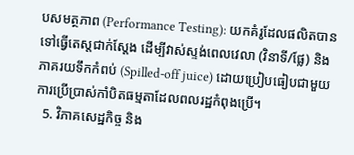បសមត្ថភាព (Performance Testing): យកគំរូដែលផលិតបានទៅធ្វើតេស្តជាក់ស្តែង ដើម្បីវាស់ស្ទង់ពេលវេលា (វិនាទី/ផ្លែ) និងភាគរយទឹកកំពប់ (Spilled-off juice) ដោយប្រៀបធៀបជាមួយការប្រើប្រាស់កាំបិតធម្មតាដែលពលរដ្ឋកំពុងប្រើ។
  5. វិភាគសេដ្ឋកិច្ច និង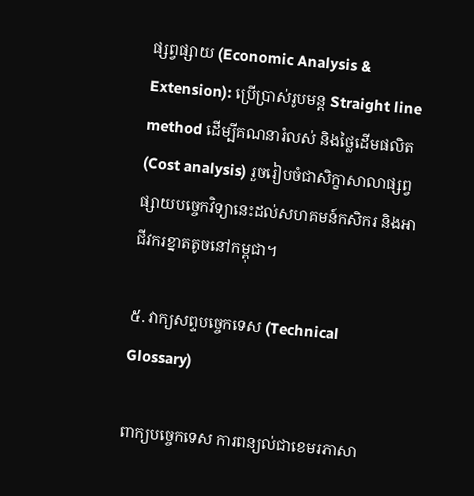ផ្សព្វផ្សាយ (Economic Analysis & Extension): ប្រើប្រាស់រូបមន្ត Straight line method ដើម្បីគណនារំលស់ និងថ្លៃដើមផលិត (Cost analysis) រួចរៀបចំជាសិក្ខាសាលាផ្សព្វផ្សាយបច្ចេកវិទ្យានេះដល់សហគមន៍កសិករ និងអាជីវករខ្នាតតូចនៅកម្ពុជា។

៥. វាក្យសព្ទបច្ចេកទេស (Technical Glossary)

ពាក្យបច្ចេកទេស ការពន្យល់ជាខេមរភាសា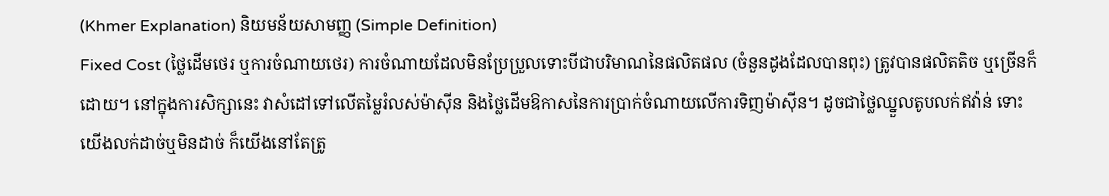(Khmer Explanation) និយមន័យសាមញ្ញ (Simple Definition)
Fixed Cost (ថ្លៃដើមថេរ ឬការចំណាយថេរ) ការចំណាយដែលមិនប្រែប្រួលទោះបីជាបរិមាណនៃផលិតផល (ចំនួនដូងដែលបានពុះ) ត្រូវបានផលិតតិច ឬច្រើនក៏ដោយ។ នៅក្នុងការសិក្សានេះ វាសំដៅទៅលើតម្លៃរំលស់ម៉ាស៊ីន និងថ្លៃដើមឱកាសនៃការប្រាក់ចំណាយលើការទិញម៉ាស៊ីន។ ដូចជាថ្លៃឈ្នួលតូបលក់ឥវ៉ាន់ ទោះយើងលក់ដាច់ឬមិនដាច់ ក៏យើងនៅតែត្រូ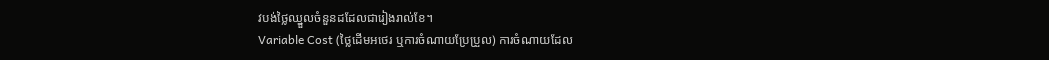វបង់ថ្លៃឈ្នួលចំនួនដដែលជារៀងរាល់ខែ។
Variable Cost (ថ្លៃដើមអថេរ ឬការចំណាយប្រែប្រួល) ការចំណាយដែល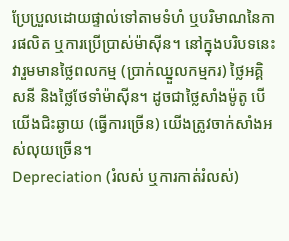ប្រែប្រួលដោយផ្ទាល់ទៅតាមទំហំ ឬបរិមាណនៃការផលិត ឬការប្រើប្រាស់ម៉ាស៊ីន។ នៅក្នុងបរិបទនេះ វារួមមានថ្លៃពលកម្ម (ប្រាក់ឈ្នួលកម្មករ) ថ្លៃអគ្គិសនី និងថ្លៃថែទាំម៉ាស៊ីន។ ដូចជាថ្លៃសាំងម៉ូតូ បើយើងជិះឆ្ងាយ (ធ្វើការច្រើន) យើងត្រូវចាក់សាំងអស់លុយច្រើន។
Depreciation (រំលស់ ឬការកាត់រំលស់)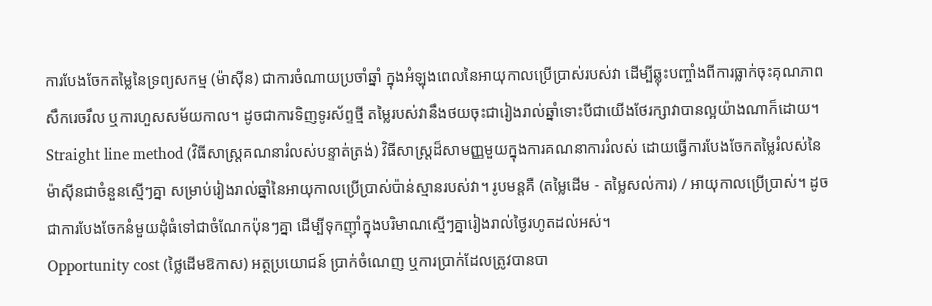ការបែងចែកតម្លៃនៃទ្រព្យសកម្ម (ម៉ាស៊ីន) ជាការចំណាយប្រចាំឆ្នាំ ក្នុងអំឡុងពេលនៃអាយុកាលប្រើប្រាស់របស់វា ដើម្បីឆ្លុះបញ្ចាំងពីការធ្លាក់ចុះគុណភាព សឹករេចរឹល ឬការហួសសម័យកាល។ ដូចជាការទិញទូរស័ព្ទថ្មី តម្លៃរបស់វានឹងថយចុះជារៀងរាល់ឆ្នាំទោះបីជាយើងថែរក្សាវាបានល្អយ៉ាងណាក៏ដោយ។
Straight line method (វិធីសាស្ត្រគណនារំលស់បន្ទាត់ត្រង់) វិធីសាស្ត្រដ៏សាមញ្ញមួយក្នុងការគណនាការរំលស់ ដោយធ្វើការបែងចែកតម្លៃរំលស់នៃម៉ាស៊ីនជាចំនួនស្មើៗគ្នា សម្រាប់រៀងរាល់ឆ្នាំនៃអាយុកាលប្រើប្រាស់ប៉ាន់ស្មានរបស់វា។ រូបមន្តគឺ (តម្លៃដើម - តម្លៃសល់ការ) / អាយុកាលប្រើប្រាស់។ ដូចជាការបែងចែកនំមួយដុំធំទៅជាចំណែកប៉ុនៗគ្នា ដើម្បីទុកញ៉ាំក្នុងបរិមាណស្មើៗគ្នារៀងរាល់ថ្ងៃរហូតដល់អស់។
Opportunity cost (ថ្លៃដើមឱកាស) អត្ថប្រយោជន៍ ប្រាក់ចំណេញ ឬការប្រាក់ដែលត្រូវបានបា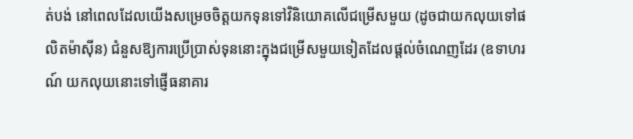ត់បង់ នៅពេលដែលយើងសម្រេចចិត្តយកទុនទៅវិនិយោគលើជម្រើសមួយ (ដូចជាយកលុយទៅផលិតម៉ាស៊ីន) ជំនួសឱ្យការប្រើប្រាស់ទុននោះក្នុងជម្រើសមួយទៀតដែលផ្តល់ចំណេញដែរ (ឧទាហរណ៍ យកលុយនោះទៅផ្ញើធនាគារ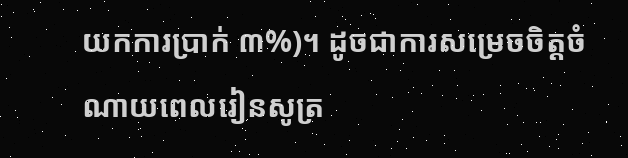យកការប្រាក់ ៣%)។ ដូចជាការសម្រេចចិត្តចំណាយពេលរៀនសូត្រ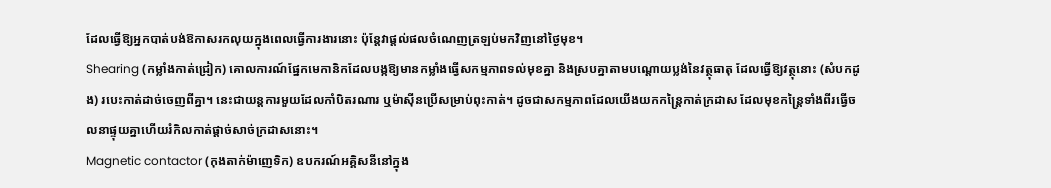ដែលធ្វើឱ្យអ្នកបាត់បង់ឱកាសរកលុយក្នុងពេលធ្វើការងារនោះ ប៉ុន្តែវាផ្តល់ផលចំណេញត្រឡប់មកវិញនៅថ្ងៃមុខ។
Shearing (កម្លាំងកាត់ជ្រៀក) គោលការណ៍ផ្នែកមេកានិកដែលបង្កឱ្យមានកម្លាំងធ្វើសកម្មភាពទល់មុខគ្នា និងស្របគ្នាតាមបណ្តោយប្លង់នៃវត្ថុធាតុ ដែលធ្វើឱ្យវត្ថុនោះ (សំបកដូង) របេះកាត់ដាច់ចេញពីគ្នា។ នេះជាយន្តការមួយដែលកាំបិតរណារ ឬម៉ាស៊ីនប្រើសម្រាប់ពុះកាត់។ ដូចជាសកម្មភាពដែលយើងយកកន្ត្រៃកាត់ក្រដាស ដែលមុខកន្ត្រៃទាំងពីរធ្វើចលនាផ្ទុយគ្នាហើយរំកិលកាត់ផ្តាច់សាច់ក្រដាសនោះ។
Magnetic contactor (កុងតាក់ម៉ាញេទិក) ឧបករណ៍អគ្គិសនីនៅក្នុង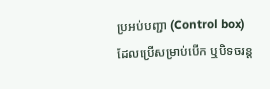ប្រអប់បញ្ជា (Control box) ដែលប្រើសម្រាប់បើក ឬបិទចរន្ត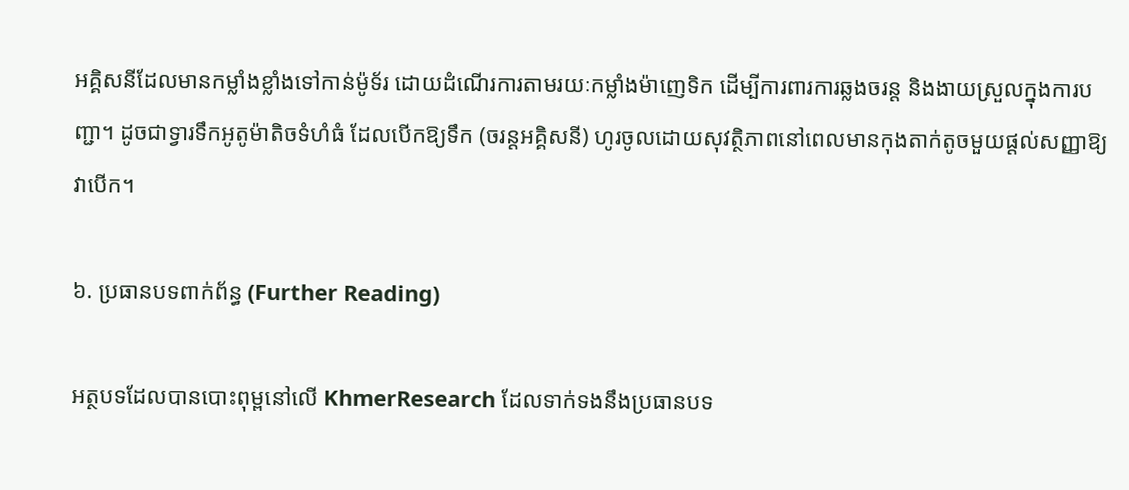អគ្គិសនីដែលមានកម្លាំងខ្លាំងទៅកាន់ម៉ូទ័រ ដោយដំណើរការតាមរយៈកម្លាំងម៉ាញេទិក ដើម្បីការពារការឆ្លងចរន្ត និងងាយស្រួលក្នុងការបញ្ជា។ ដូចជាទ្វារទឹកអូតូម៉ាតិចទំហំធំ ដែលបើកឱ្យទឹក (ចរន្តអគ្គិសនី) ហូរចូលដោយសុវត្ថិភាពនៅពេលមានកុងតាក់តូចមួយផ្តល់សញ្ញាឱ្យវាបើក។

៦. ប្រធានបទពាក់ព័ន្ធ (Further Reading)

អត្ថបទដែលបានបោះពុម្ពនៅលើ KhmerResearch ដែលទាក់ទងនឹងប្រធានបទ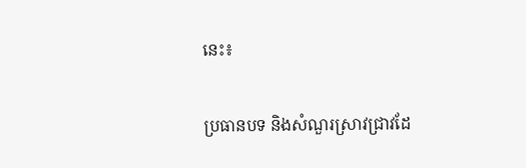នេះ៖

ប្រធានបទ និងសំណួរស្រាវជ្រាវដែ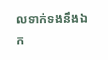លទាក់ទងនឹងឯក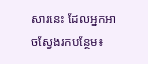សារនេះ ដែលអ្នកអាចស្វែងរកបន្ថែម៖